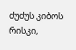ძუძუს კიბოს რისკი,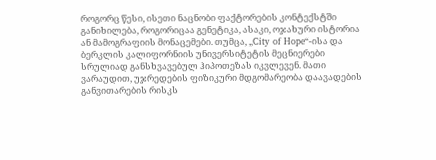როგორც წესი, ისეთი ნაცნობი ფაქტორების კონტექსტში განიხილება, როგორიცაა გენეტიკა, ასაკი, ოჯახური ისტორია ან მამოგრაფიის მონაცემები. თუმცა, „City of Hope“-ისა და ბერკლის კალიფორნიის უნივერსიტეტის მეცნიერები სრულიად განსხვავებულ ჰიპოთეზას იკვლევენ. მათი ვარაუდით, უჯრედების ფიზიკური მდგომარეობა დაავადების განვითარების რისკს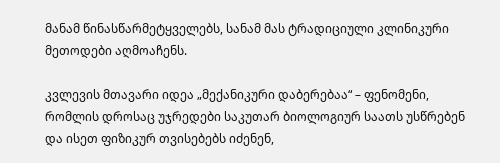მანამ წინასწარმეტყველებს, სანამ მას ტრადიციული კლინიკური მეთოდები აღმოაჩენს.

კვლევის მთავარი იდეა „მექანიკური დაბერებაა“ – ფენომენი, რომლის დროსაც უჯრედები საკუთარ ბიოლოგიურ საათს უსწრებენ და ისეთ ფიზიკურ თვისებებს იძენენ,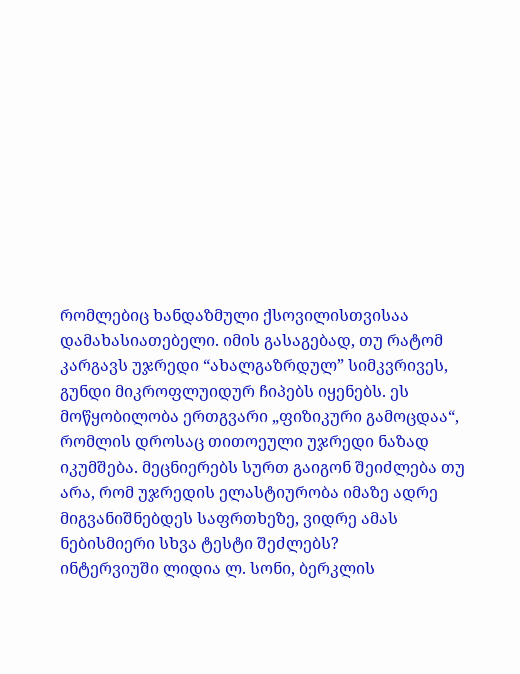რომლებიც ხანდაზმული ქსოვილისთვისაა დამახასიათებელი. იმის გასაგებად, თუ რატომ კარგავს უჯრედი “ახალგაზრდულ” სიმკვრივეს, გუნდი მიკროფლუიდურ ჩიპებს იყენებს. ეს მოწყობილობა ერთგვარი „ფიზიკური გამოცდაა“, რომლის დროსაც თითოეული უჯრედი ნაზად იკუმშება. მეცნიერებს სურთ გაიგონ შეიძლება თუ არა, რომ უჯრედის ელასტიურობა იმაზე ადრე მიგვანიშნებდეს საფრთხეზე, ვიდრე ამას ნებისმიერი სხვა ტესტი შეძლებს?
ინტერვიუში ლიდია ლ. სონი, ბერკლის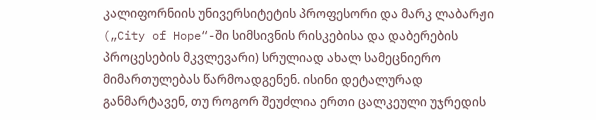კალიფორნიის უნივერსიტეტის პროფესორი და მარკ ლაბარჟი („City of Hope“-ში სიმსივნის რისკებისა და დაბერების პროცესების მკვლევარი) სრულიად ახალ სამეცნიერო მიმართულებას წარმოადგენენ. ისინი დეტალურად განმარტავენ, თუ როგორ შეუძლია ერთი ცალკეული უჯრედის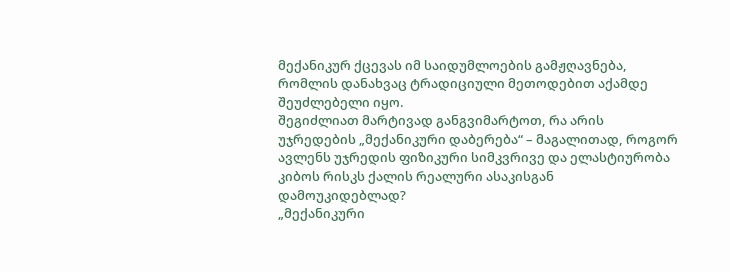მექანიკურ ქცევას იმ საიდუმლოების გამჟღავნება, რომლის დანახვაც ტრადიციული მეთოდებით აქამდე შეუძლებელი იყო.
შეგიძლიათ მარტივად განგვიმარტოთ, რა არის უჯრედების „მექანიკური დაბერება“ – მაგალითად, როგორ ავლენს უჯრედის ფიზიკური სიმკვრივე და ელასტიურობა კიბოს რისკს ქალის რეალური ასაკისგან დამოუკიდებლად?
„მექანიკური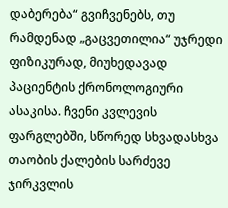დაბერება“ გვიჩვენებს, თუ რამდენად „გაცვეთილია“ უჯრედი ფიზიკურად, მიუხედავად პაციენტის ქრონოლოგიური ასაკისა. ჩვენი კვლევის ფარგლებში, სწორედ სხვადასხვა თაობის ქალების სარძევე ჯირკვლის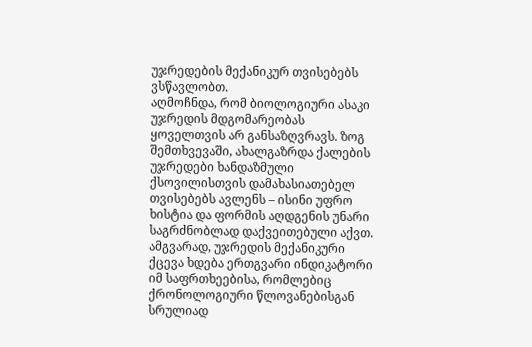უჯრედების მექანიკურ თვისებებს ვსწავლობთ.
აღმოჩნდა, რომ ბიოლოგიური ასაკი უჯრედის მდგომარეობას ყოველთვის არ განსაზღვრავს. ზოგ შემთხვევაში, ახალგაზრდა ქალების უჯრედები ხანდაზმული ქსოვილისთვის დამახასიათებელ თვისებებს ავლენს – ისინი უფრო ხისტია და ფორმის აღდგენის უნარი საგრძნობლად დაქვეითებული აქვთ. ამგვარად, უჯრედის მექანიკური ქცევა ხდება ერთგვარი ინდიკატორი იმ საფრთხეებისა, რომლებიც ქრონოლოგიური წლოვანებისგან სრულიად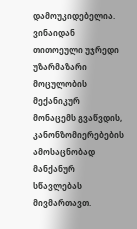დამოუკიდებელია.
ვინაიდან თითოეული უჯრედი უზარმაზარი მოცულობის მექანიკურ მონაცემს გვაწვდის, კანონზომიერებების ამოსაცნობად მანქანურ სწავლებას მივმართავთ.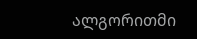ალგორითმი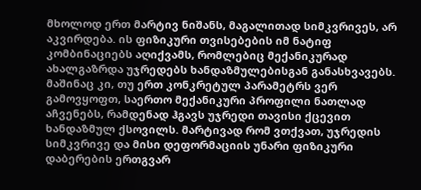მხოლოდ ერთ მარტივ ნიშანს, მაგალითად სიმკვრივეს, არ აკვირდება. ის ფიზიკური თვისებების იმ ნატიფ კომბინაციებს აღიქვამს, რომლებიც მექანიკურად ახალგაზრდა უჯრედებს ხანდაზმულებისგან განასხვავებს.
მაშინაც კი, თუ ერთ კონკრეტულ პარამეტრს ვერ გამოვყოფთ, საერთო მექანიკური პროფილი ნათლად აჩვენებს, რამდენად ჰგავს უჯრედი თავისი ქცევით ხანდაზმულ ქსოვილს. მარტივად რომ ვთქვათ, უჯრედის სიმკვრივე და მისი დეფორმაციის უნარი ფიზიკური დაბერების ერთგვარ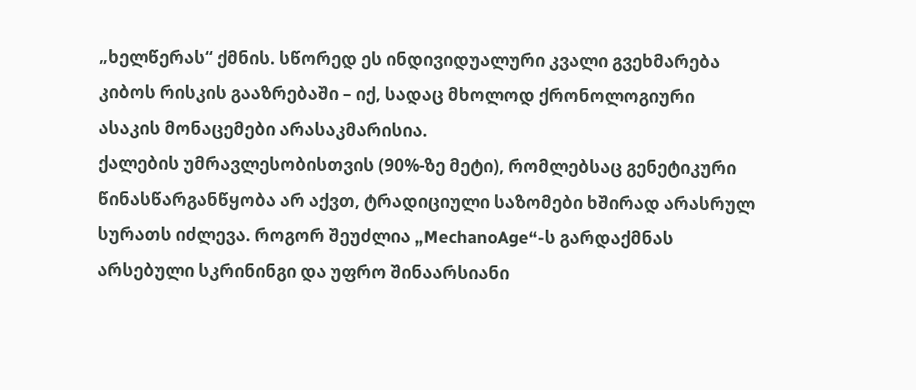„ხელწერას“ ქმნის. სწორედ ეს ინდივიდუალური კვალი გვეხმარება კიბოს რისკის გააზრებაში – იქ, სადაც მხოლოდ ქრონოლოგიური ასაკის მონაცემები არასაკმარისია.
ქალების უმრავლესობისთვის (90%-ზე მეტი), რომლებსაც გენეტიკური წინასწარგანწყობა არ აქვთ, ტრადიციული საზომები ხშირად არასრულ სურათს იძლევა. როგორ შეუძლია „MechanoAge“-ს გარდაქმნას არსებული სკრინინგი და უფრო შინაარსიანი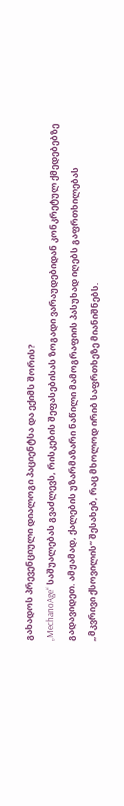გახადოს პრევენციული დიალოგი პაციენტსა და ექიმს შორის?
„MechanoAge“ საშუალებას გვაძლევს, რისკების შეფასებისას ზოგადი ვარაუდებიდან კონკრეტულ ქმედებებზე გადავიდეთ. ამჟამად, ქალების უზარმაზარი ნაწილი მამოგრაფიის პასუხად იღებს გაფრთხილებას „მკვრივი ქსოვილის“ შესახებ, რაც მხოლოდ ირიბ საფრთხეზე მიანიშნებს.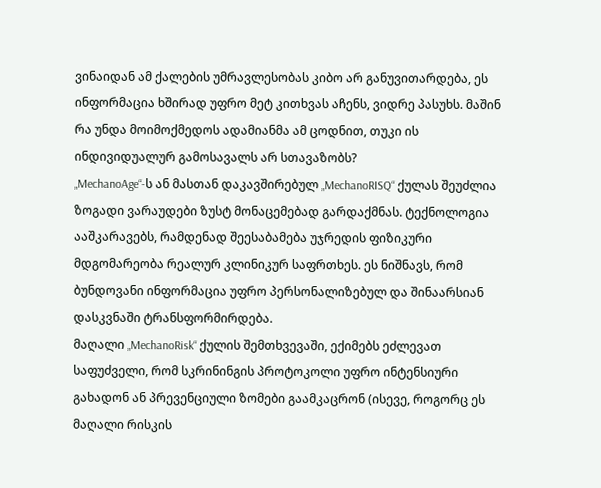ვინაიდან ამ ქალების უმრავლესობას კიბო არ განუვითარდება, ეს ინფორმაცია ხშირად უფრო მეტ კითხვას აჩენს, ვიდრე პასუხს. მაშინ რა უნდა მოიმოქმედოს ადამიანმა ამ ცოდნით, თუკი ის ინდივიდუალურ გამოსავალს არ სთავაზობს?
„MechanoAge“-ს ან მასთან დაკავშირებულ „MechanoRISQ“ ქულას შეუძლია ზოგადი ვარაუდები ზუსტ მონაცემებად გარდაქმნას. ტექნოლოგია ააშკარავებს, რამდენად შეესაბამება უჯრედის ფიზიკური მდგომარეობა რეალურ კლინიკურ საფრთხეს. ეს ნიშნავს, რომ ბუნდოვანი ინფორმაცია უფრო პერსონალიზებულ და შინაარსიან დასკვნაში ტრანსფორმირდება.
მაღალი „MechanoRisk“ ქულის შემთხვევაში, ექიმებს ეძლევათ საფუძველი, რომ სკრინინგის პროტოკოლი უფრო ინტენსიური გახადონ ან პრევენციული ზომები გაამკაცრონ (ისევე, როგორც ეს მაღალი რისკის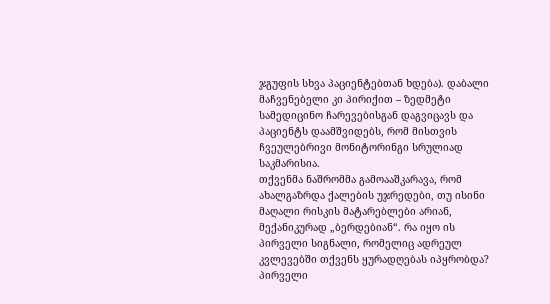ჯგუფის სხვა პაციენტებთან ხდება). დაბალი მაჩვენებელი კი პირიქით – ზედმეტი სამედიცინო ჩარევებისგან დაგვიცავს და პაციენტს დაამშვიდებს, რომ მისთვის ჩვეულებრივი მონიტორინგი სრულიად საკმარისია.
თქვენმა ნაშრომმა გამოააშკარავა, რომ ახალგაზრდა ქალების უჯრედები, თუ ისინი მაღალი რისკის მატარებლები არიან, მექანიკურად „ბერდებიან“. რა იყო ის პირველი სიგნალი, რომელიც ადრეულ კვლევებში თქვენს ყურადღებას იპყრობდა?
პირველი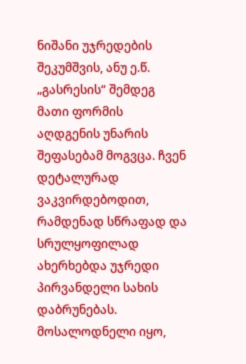ნიშანი უჯრედების შეკუმშვის, ანუ ე.წ. „გასრესის“ შემდეგ მათი ფორმის აღდგენის უნარის შეფასებამ მოგვცა. ჩვენ დეტალურად ვაკვირდებოდით, რამდენად სწრაფად და სრულყოფილად ახერხებდა უჯრედი პირვანდელი სახის დაბრუნებას.
მოსალოდნელი იყო,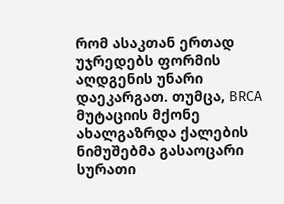რომ ასაკთან ერთად უჯრედებს ფორმის აღდგენის უნარი დაეკარგათ. თუმცა, BRCA მუტაციის მქონე ახალგაზრდა ქალების ნიმუშებმა გასაოცარი სურათი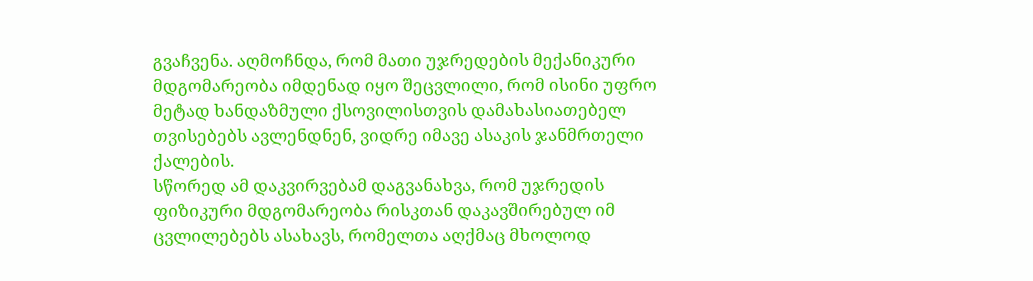გვაჩვენა. აღმოჩნდა, რომ მათი უჯრედების მექანიკური მდგომარეობა იმდენად იყო შეცვლილი, რომ ისინი უფრო მეტად ხანდაზმული ქსოვილისთვის დამახასიათებელ თვისებებს ავლენდნენ, ვიდრე იმავე ასაკის ჯანმრთელი ქალების.
სწორედ ამ დაკვირვებამ დაგვანახვა, რომ უჯრედის ფიზიკური მდგომარეობა რისკთან დაკავშირებულ იმ ცვლილებებს ასახავს, რომელთა აღქმაც მხოლოდ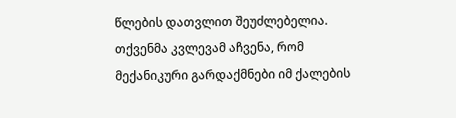წლების დათვლით შეუძლებელია.
თქვენმა კვლევამ აჩვენა, რომ მექანიკური გარდაქმნები იმ ქალების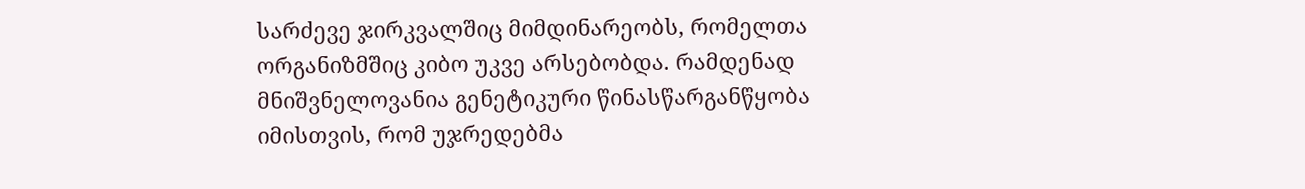სარძევე ჯირკვალშიც მიმდინარეობს, რომელთა ორგანიზმშიც კიბო უკვე არსებობდა. რამდენად მნიშვნელოვანია გენეტიკური წინასწარგანწყობა იმისთვის, რომ უჯრედებმა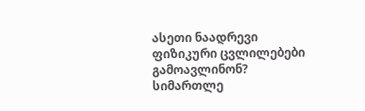ასეთი ნაადრევი ფიზიკური ცვლილებები გამოავლინონ?
სიმართლე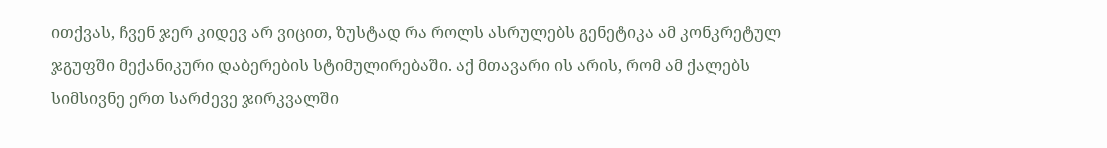ითქვას, ჩვენ ჯერ კიდევ არ ვიცით, ზუსტად რა როლს ასრულებს გენეტიკა ამ კონკრეტულ ჯგუფში მექანიკური დაბერების სტიმულირებაში. აქ მთავარი ის არის, რომ ამ ქალებს სიმსივნე ერთ სარძევე ჯირკვალში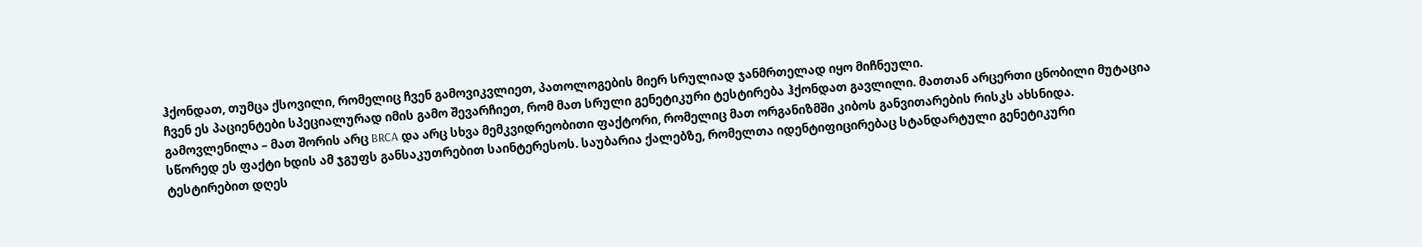ჰქონდათ, თუმცა ქსოვილი, რომელიც ჩვენ გამოვიკვლიეთ, პათოლოგების მიერ სრულიად ჯანმრთელად იყო მიჩნეული.
ჩვენ ეს პაციენტები სპეციალურად იმის გამო შევარჩიეთ, რომ მათ სრული გენეტიკური ტესტირება ჰქონდათ გავლილი. მათთან არცერთი ცნობილი მუტაცია გამოვლენილა – მათ შორის არც BRCA და არც სხვა მემკვიდრეობითი ფაქტორი, რომელიც მათ ორგანიზმში კიბოს განვითარების რისკს ახსნიდა.
სწორედ ეს ფაქტი ხდის ამ ჯგუფს განსაკუთრებით საინტერესოს. საუბარია ქალებზე, რომელთა იდენტიფიცირებაც სტანდარტული გენეტიკური ტესტირებით დღეს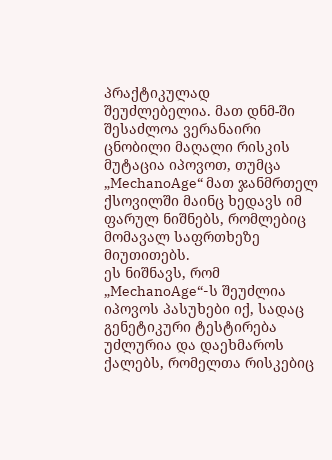პრაქტიკულად შეუძლებელია. მათ დნმ-ში შესაძლოა ვერანაირი ცნობილი მაღალი რისკის მუტაცია იპოვოთ, თუმცა „MechanoAge“ მათ ჯანმრთელ ქსოვილში მაინც ხედავს იმ ფარულ ნიშნებს, რომლებიც მომავალ საფრთხეზე მიუთითებს.
ეს ნიშნავს, რომ „MechanoAge“-ს შეუძლია იპოვოს პასუხები იქ, სადაც გენეტიკური ტესტირება უძლურია და დაეხმაროს ქალებს, რომელთა რისკებიც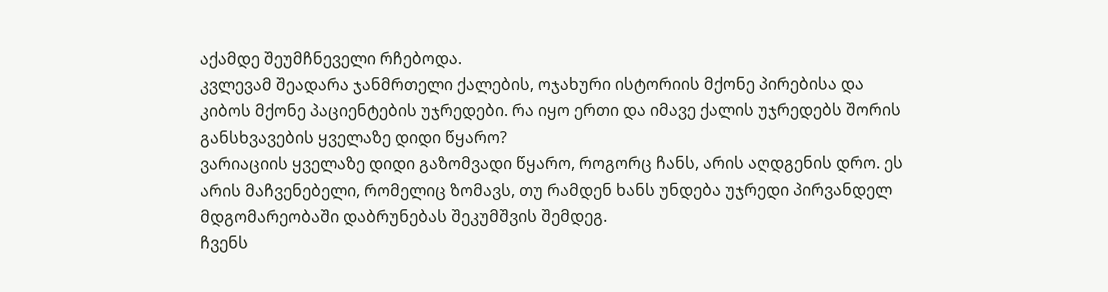აქამდე შეუმჩნეველი რჩებოდა.
კვლევამ შეადარა ჯანმრთელი ქალების, ოჯახური ისტორიის მქონე პირებისა და კიბოს მქონე პაციენტების უჯრედები. რა იყო ერთი და იმავე ქალის უჯრედებს შორის განსხვავების ყველაზე დიდი წყარო?
ვარიაციის ყველაზე დიდი გაზომვადი წყარო, როგორც ჩანს, არის აღდგენის დრო. ეს არის მაჩვენებელი, რომელიც ზომავს, თუ რამდენ ხანს უნდება უჯრედი პირვანდელ მდგომარეობაში დაბრუნებას შეკუმშვის შემდეგ.
ჩვენს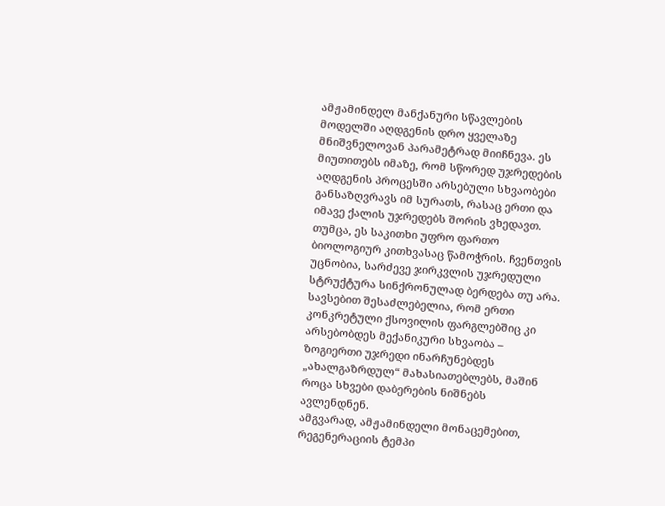ამჟამინდელ მანქანური სწავლების მოდელში აღდგენის დრო ყველაზე მნიშვნელოვან პარამეტრად მიიჩნევა. ეს მიუთითებს იმაზე, რომ სწორედ უჯრედების აღდგენის პროცესში არსებული სხვაობები განსაზღვრავს იმ სურათს, რასაც ერთი და იმავე ქალის უჯრედებს შორის ვხედავთ.
თუმცა, ეს საკითხი უფრო ფართო ბიოლოგიურ კითხვასაც წამოჭრის. ჩვენთვის უცნობია, სარძევე ჯირკვლის უჯრედული სტრუქტურა სინქრონულად ბერდება თუ არა. სავსებით შესაძლებელია, რომ ერთი კონკრეტული ქსოვილის ფარგლებშიც კი არსებობდეს მექანიკური სხვაობა – ზოგიერთი უჯრედი ინარჩუნებდეს „ახალგაზრდულ“ მახასიათებლებს, მაშინ როცა სხვები დაბერების ნიშნებს ავლენდნენ.
ამგვარად, ამჟამინდელი მონაცემებით, რეგენერაციის ტემპი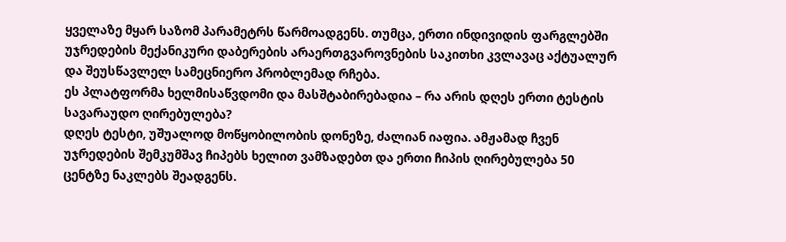ყველაზე მყარ საზომ პარამეტრს წარმოადგენს. თუმცა, ერთი ინდივიდის ფარგლებში უჯრედების მექანიკური დაბერების არაერთგვაროვნების საკითხი კვლავაც აქტუალურ და შეუსწავლელ სამეცნიერო პრობლემად რჩება.
ეს პლატფორმა ხელმისაწვდომი და მასშტაბირებადია – რა არის დღეს ერთი ტესტის სავარაუდო ღირებულება?
დღეს ტესტი, უშუალოდ მოწყობილობის დონეზე, ძალიან იაფია. ამჟამად ჩვენ უჯრედების შემკუმშავ ჩიპებს ხელით ვამზადებთ და ერთი ჩიპის ღირებულება 50 ცენტზე ნაკლებს შეადგენს.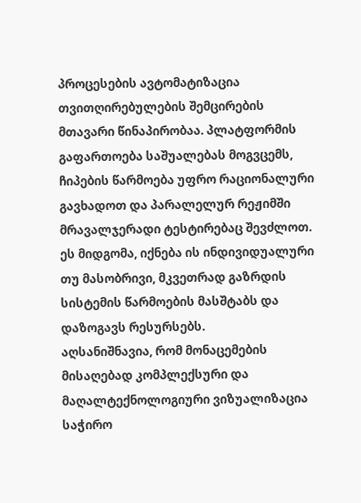პროცესების ავტომატიზაცია თვითღირებულების შემცირების მთავარი წინაპირობაა. პლატფორმის გაფართოება საშუალებას მოგვცემს, ჩიპების წარმოება უფრო რაციონალური გავხადოთ და პარალელურ რეჟიმში მრავალჯერადი ტესტირებაც შევძლოთ. ეს მიდგომა, იქნება ის ინდივიდუალური თუ მასობრივი, მკვეთრად გაზრდის სისტემის წარმოების მასშტაბს და დაზოგავს რესურსებს.
აღსანიშნავია, რომ მონაცემების მისაღებად კომპლექსური და მაღალტექნოლოგიური ვიზუალიზაცია საჭირო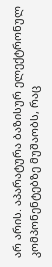არ არის. აპარატურა ბაზისურ ელექტრონულ კომპონენტებზე მუშაობს, რაც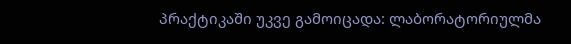პრაქტიკაში უკვე გამოიცადა: ლაბორატორიულმა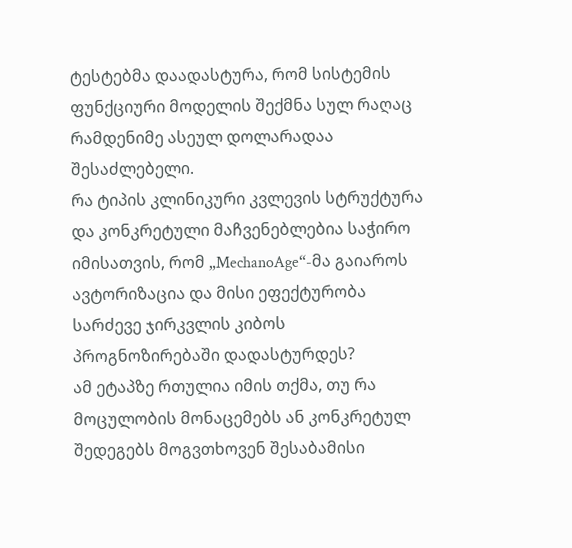ტესტებმა დაადასტურა, რომ სისტემის ფუნქციური მოდელის შექმნა სულ რაღაც რამდენიმე ასეულ დოლარადაა შესაძლებელი.
რა ტიპის კლინიკური კვლევის სტრუქტურა და კონკრეტული მაჩვენებლებია საჭირო იმისათვის, რომ „MechanoAge“-მა გაიაროს ავტორიზაცია და მისი ეფექტურობა სარძევე ჯირკვლის კიბოს პროგნოზირებაში დადასტურდეს?
ამ ეტაპზე რთულია იმის თქმა, თუ რა მოცულობის მონაცემებს ან კონკრეტულ შედეგებს მოგვთხოვენ შესაბამისი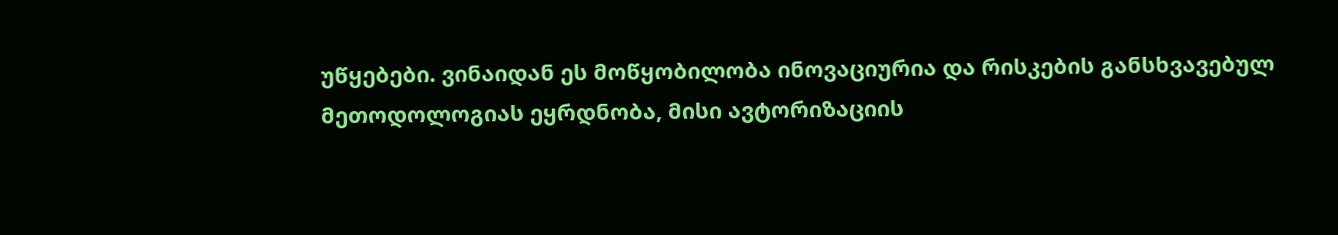უწყებები. ვინაიდან ეს მოწყობილობა ინოვაციურია და რისკების განსხვავებულ მეთოდოლოგიას ეყრდნობა, მისი ავტორიზაციის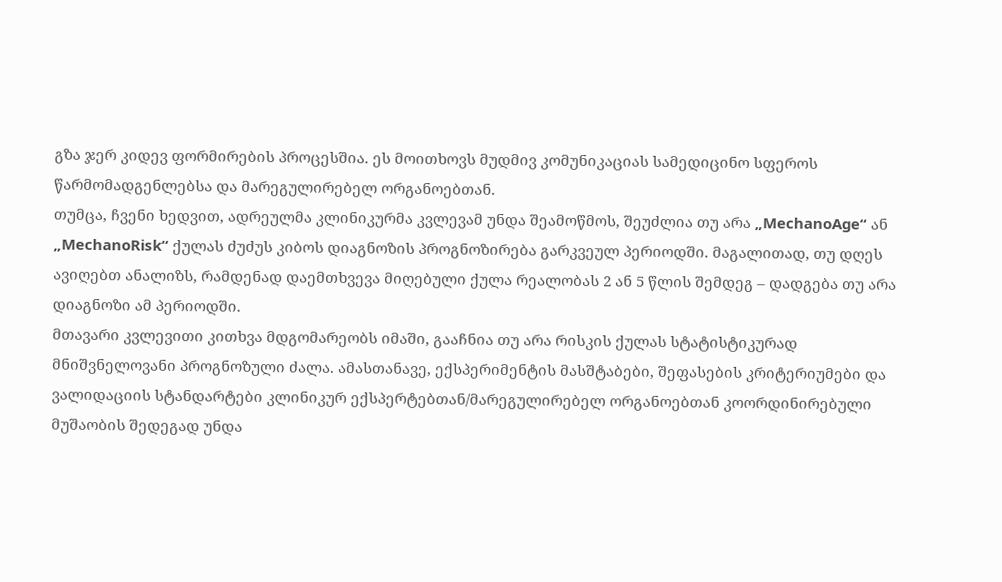გზა ჯერ კიდევ ფორმირების პროცესშია. ეს მოითხოვს მუდმივ კომუნიკაციას სამედიცინო სფეროს წარმომადგენლებსა და მარეგულირებელ ორგანოებთან.
თუმცა, ჩვენი ხედვით, ადრეულმა კლინიკურმა კვლევამ უნდა შეამოწმოს, შეუძლია თუ არა „MechanoAge“ ან „MechanoRisk“ ქულას ძუძუს კიბოს დიაგნოზის პროგნოზირება გარკვეულ პერიოდში. მაგალითად, თუ დღეს ავიღებთ ანალიზს, რამდენად დაემთხვევა მიღებული ქულა რეალობას 2 ან 5 წლის შემდეგ – დადგება თუ არა დიაგნოზი ამ პერიოდში.
მთავარი კვლევითი კითხვა მდგომარეობს იმაში, გააჩნია თუ არა რისკის ქულას სტატისტიკურად მნიშვნელოვანი პროგნოზული ძალა. ამასთანავე, ექსპერიმენტის მასშტაბები, შეფასების კრიტერიუმები და ვალიდაციის სტანდარტები კლინიკურ ექსპერტებთან/მარეგულირებელ ორგანოებთან კოორდინირებული მუშაობის შედეგად უნდა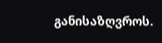განისაზღვროს.